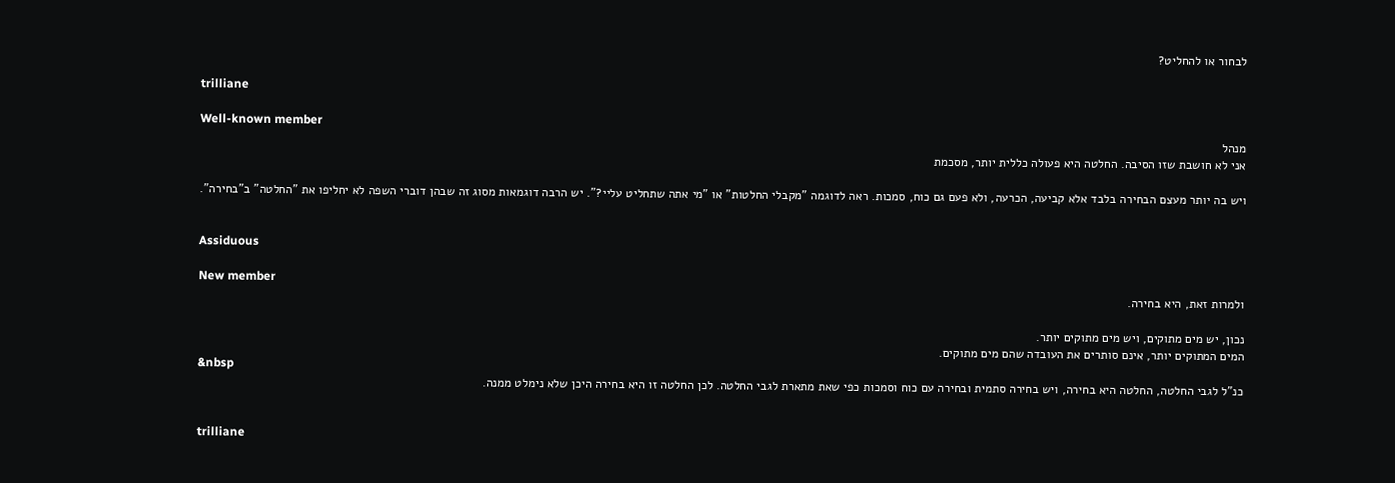לבחור או להחליט?

trilliane

Well-known member
מנהל
אני לא חושבת שזו הסיבה. החלטה היא פעולה כללית יותר, מסכמת

ויש בה יותר מעצם הבחירה בלבד אלא קביעה, הכרעה, ולא פעם גם כוח, סמכות. ראה לדוגמה "מקבלי החלטות" או "מי אתה שתחליט עליי?". יש הרבה דוגמאות מסוג זה שבהן דוברי השפה לא יחליפו את "החלטה" ב"בחירה".


Assiduous

New member
ולמרות זאת, היא בחירה.

נכון, יש מים מתוקים, ויש מים מתוקים יותר.
המים המתוקים יותר, אינם סותרים את העובדה שהם מים מתוקים.
&nbsp
כנ"ל לגבי החלטה, החלטה היא בחירה, ויש בחירה סתמית ובחירה עם כוח וסמכות כפי שאת מתארת לגבי החלטה. לכן החלטה זו היא בחירה היכן שלא נימלט ממנה.


trilliane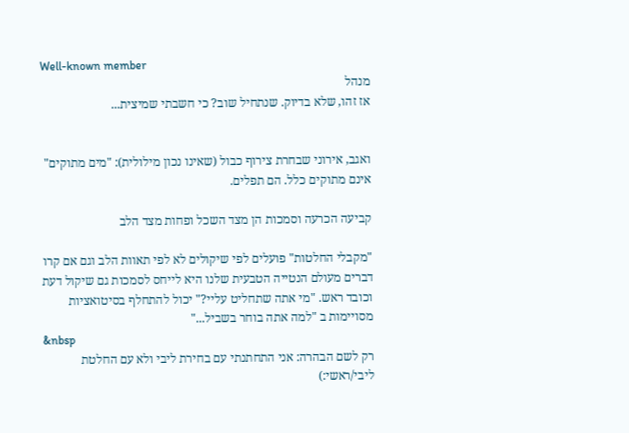Well-known member
מנהל
אז זהו, שלא בדיוק. שנתחיל שוב? כי חשבתי שמיצית...


ואגב, אירוני שבחרת צירוף כבול (שאינו נכון מילולית): "מים מתוקים" אינם מתוקים כלל. הם תפלים.

קביעה הכרעה וסמכות הן מצד השכל ופחות מצד הלב

"מקבלי החלטות" פועלים לפי שיקולים לא לפי תאוות הלב וגם אם קרו דברים מעולם הנטייה הטבעית שלנו היא לייחס לסמכות גם שיקול דעת וכובד ראש. "מי אתה שתחליט עליי?" יכול להתחלף בסיטואציות מסויימות ב "למה אתה בוחר בשביל..."
&nbsp
רק לשם הבהרה: אני התחתנתי עם בחירת ליבי ולא עם החלטת ליבי/ראשי:)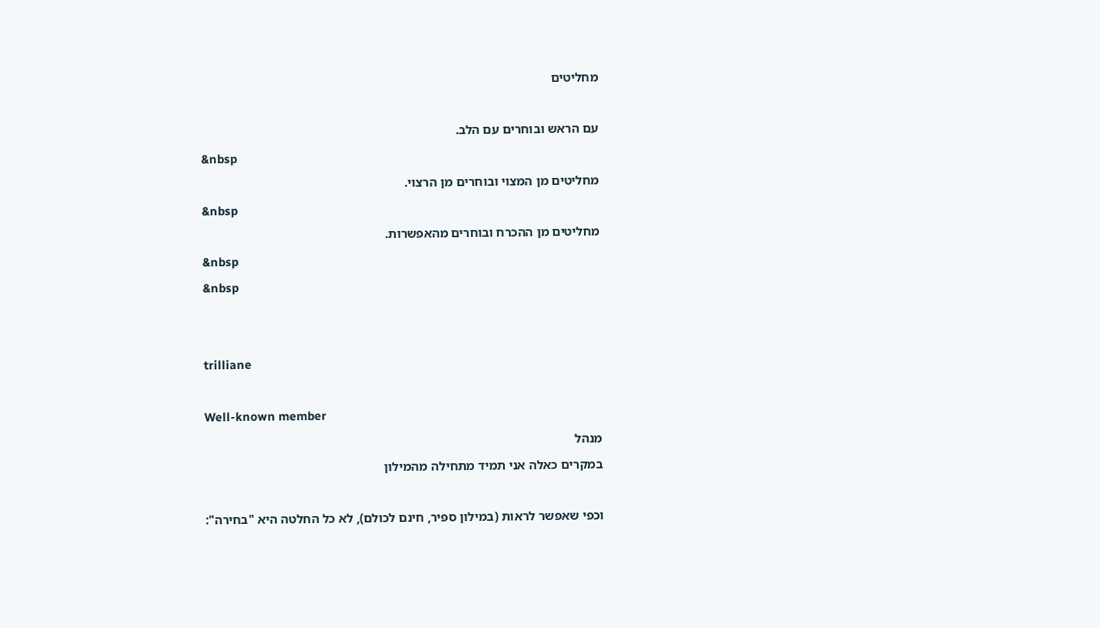מחליטים

עם הראש ובוחרים עם הלב.
&nbsp
מחליטים מן המצוי ובוחרים מן הרצוי.
&nbsp
מחליטים מן ההכרח ובוחרים מהאפשרות.
&nbsp
&nbsp


trilliane

Well-known member
מנהל
במקרים כאלה אני תמיד מתחילה מהמילון

וכפי שאפשר לראות (במילון ספיר, חינם לכולם), לא כל החלטה היא "בחירה":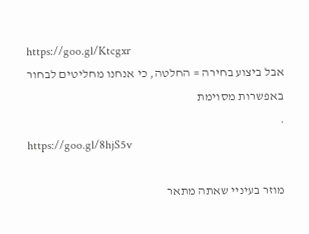https://goo.gl/Ktcgxr
אבל ביצוע בחירה = החלטה, כי אנחנו מחליטים לבחור באפשרות מסוימת
.
https://goo.gl/8hjS5v

מוזר בעיניי שאתה מתאר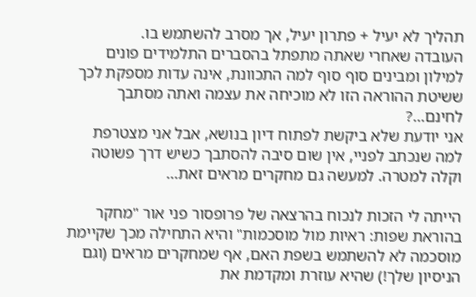תהליך לא יעיל + פתרון יעיל, אך מסרב להשתמש בו.
העובדה שאחרי שאתה מתפתל בהסברים התלמידים פונים למילון ומבינים סוף סוף למה התכוונת, אינה עדות מספקת לכך ששיטת ההוראה הזו לא מוכיחה את עצמה ואתה מסתבך לחינם...?
אני יודעת שלא ביקשת לפתוח דיון בנושא, אבל אני מצטרפת למה שנכתב לפניי, אין שום סיבה להסתבך כשיש דרך פשוטה וקלה למטרה. למעשה גם מחקרים מראים זאת...

הייתה לי הזכות לנכוח בהרצאה של פרופסור פני אור "מחקר בהוראת שפות: ראיות מול מוסכמות" והיא התחילה מכך שקיימת מוסכמה לא להשתמש בשפת האם, אף שמחקרים מראים (וגם הניסיון שלך!) שהיא עוזרת ומקדמת את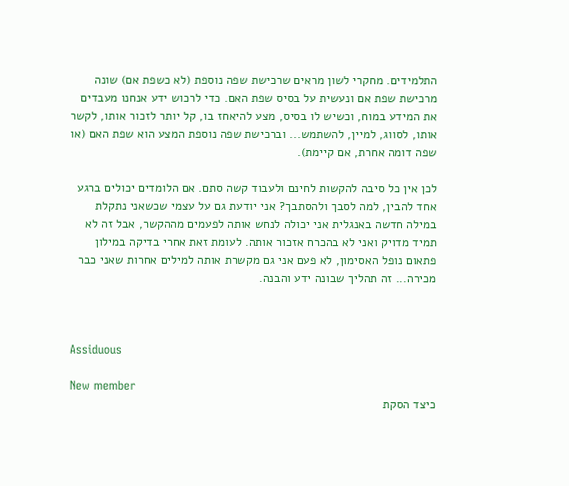התלמידים. מחקרי לשון מראים שרכישת שפה נוספת (לא כשפת אם) שונה מרכישת שפת אם ונעשית על בסיס שפת האם. כדי לרכוש ידע אנחנו מעבדים את המידע במוח, וכשיש לו בסיס, מצע להיאחז בו, קל יותר לזכור אותו, לקשר אותו, לסווג, למיין, להשתמש... וברכישת שפה נוספת המצע הוא שפת האם (או שפה דומה אחרת, אם קיימת).

לכן אין כל סיבה להקשות לחינם ולעבוד קשה סתם. אם הלומדים יכולים ברגע אחד להבין, למה לסבך ולהסתבך? אני יודעת גם על עצמי שכשאני נתקלת במילה חדשה באנגלית אני יכולה לנחש אותה לפעמים מההקשר, אבל זה לא תמיד מדויק ואני לא בהכרח אזכור אותה. לעומת זאת אחרי בדיקה במילון פתאום נופל האסימון, לא פעם אני גם מקשרת אותה למילים אחרות שאני כבר מכירה... זה תהליך שבונה ידע והבנה.



Assiduous

New member
כיצד הסקת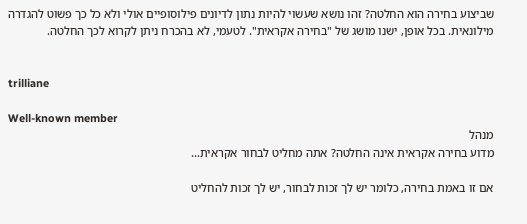שביצוע בחירה הוא החלטה? זהו נושא שעשוי להיות נתון לדיונים פילוסופיים אולי ולא כל כך פשוט להגדרה מילונאית. בכל אופן, ישנו מושג של "בחירה אקראית". לטעמי, לא בהכרח ניתן לקרוא לכך החלטה.


trilliane

Well-known member
מנהל
מדוע בחירה אקראית אינה החלטה? אתה מחליט לבחור אקראית...

אם זו באמת בחירה, כלומר יש לך זכות לבחור, יש לך זכות להחליט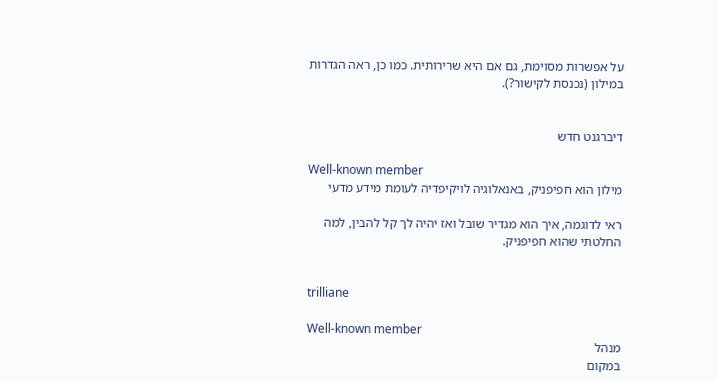על אפשרות מסוימת, גם אם היא שרירותית. כמו כן, ראה הגדרות במילון (נכנסת לקישור?).


דיברגנט חדש

Well-known member
מילון הוא חפיפניק, באנאלוגיה לויקיפדיה לעומת מידע מדעי

ראי לדוגמה, איך הוא מגדיר שובל ואז יהיה לך קל להבין, למה החלטתי שהוא חפיפניק.


trilliane

Well-known member
מנהל
במקום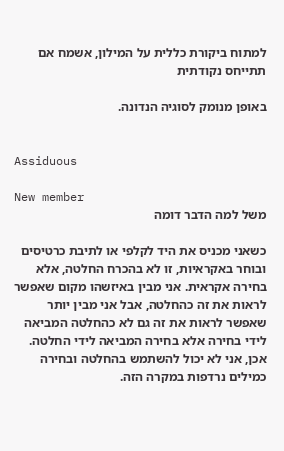למתוח ביקורת כללית על המילון, אשמח אם תתייחס נקודתית

באופן מנומק לסוגיה הנדונה.


Assiduous

New member
משל למה הדבר דומה

כשאני מכניס את היד לקלפי או לתיבת כרטיסים ובוחר באקראיות, זו לא בהכרח החלטה, אלא בחירה אקראית. אני מבין באיזשהו מקום שאפשר לראות את זה כהחלטה, אבל אני מבין יותר שאפשר לראות את זה גם לא כהחלטה המביאה לידי בחירה אלא בחירה המביאה לידי החלטה. אכן, אני לא יכול להשתמש בהחלטה ובחירה כמילים נרדפות במקרה הזה.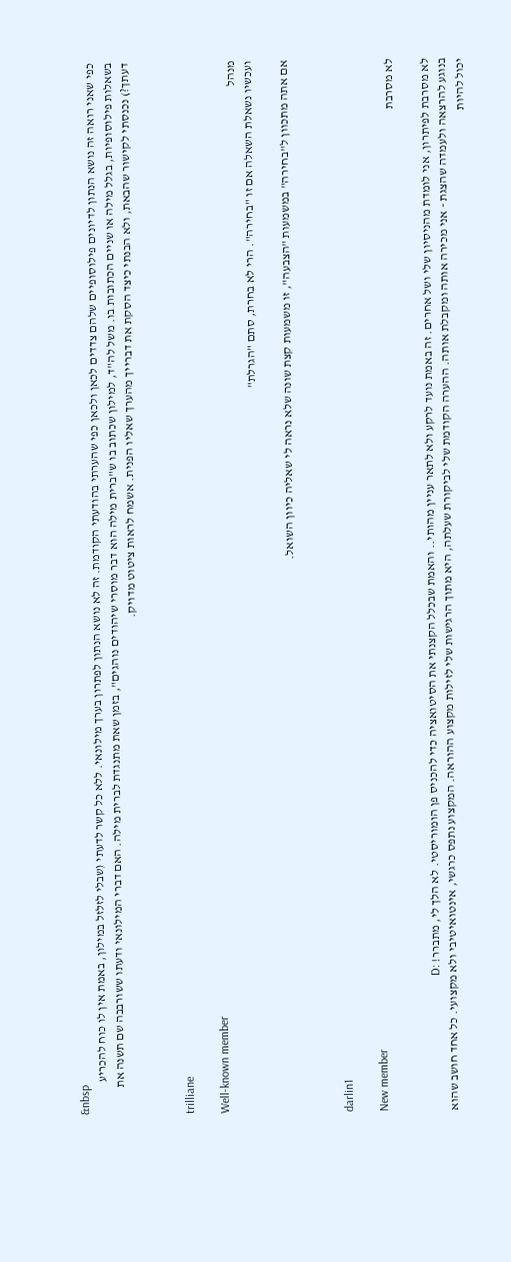&nbsp
כפי שאני רואה זה נושא הנתון לדיונים פילוסופיים שלהם צדדים לכאן ולכאן כפי שהערתי בהודעתי הקודמת. זה לא נושא הנתון לפתרון בערך מילונאי. ללא כל קשר לדעתי (שבלי לזלזל במילון, באמת אין לו כוח להכריע בשאלות פילוסופיות, בגלל מילה או שניים הכתובות בו. משל לה"ד, למילון שכתוב בו ש"ברית מילה הוא דבר מוסרי שיהודים נוהגים", בזמן שאת מתנגדת לברית מילה. האם דברי המילונאי ודעתו ששורבבה שם תשנה את דעתך?) נכנסתי לקישור שהבאת, ולא הבנתי כיצד הסקת את דברייך מהערך שאליו הפנית. אשמח לראות ציטוט מדויק.


trilliane

Well-known member
מנהל
ועכשיו נשאלת השאלה אם זו "בחירה". הרי לא בחרת, סתם "הגרלת"

אם אתה מתכוון ל"בחירה" במשמעות "הצבעה", זו משמעות קצת שונה שלא נראה לי שאליה כיוון השואל.


darlin1

New member
לא מסרבת

לא מסרבת לפיתרון, אני לומדת מהניסיון שלי ושל אחרים. זה באמת נועד לרקע ולא לתאר עניין מהותי.. והאמת שבכלל הקצנתי את הסיטואציה כדי להכניס פן הומוריסטי. לא הלך לי, מתברר! :D
בנוגע להרצאה ולעמדה שהצגת - אני מכירה אותה ומקבלת אותה. ההערה הקודמת שלי לביקורת שעלתה, היא מתוך הרגישות שלי לזילות מקצוע ההוראה. המקצוע נתפס כרגשי, אינטואיטיבי ולא מקצועי. כל אחד חושב שהוא יכול להיות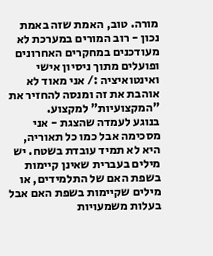מורה. טוב, האמת שזה באמת נכון - רוב המורים במערכת לא מעודכנים במחקרים האחרונים ופועלים מתוך ניסיון אישי ואינטואיציה :/ אני מאוד לא אוהבת את זה ומנסה להחזיר את "המקצועיות" למקצוע.
בנוגע לעמדה שהצגת - אני מסכימה אבל כמו כל תאוריה, היא לא תמיד עובדת בשטח. יש מילים בעברית שאינן קיימות בשפת האם של התלמידים, או מילים שקיימות בשפת האם אבל בעלות משמעויות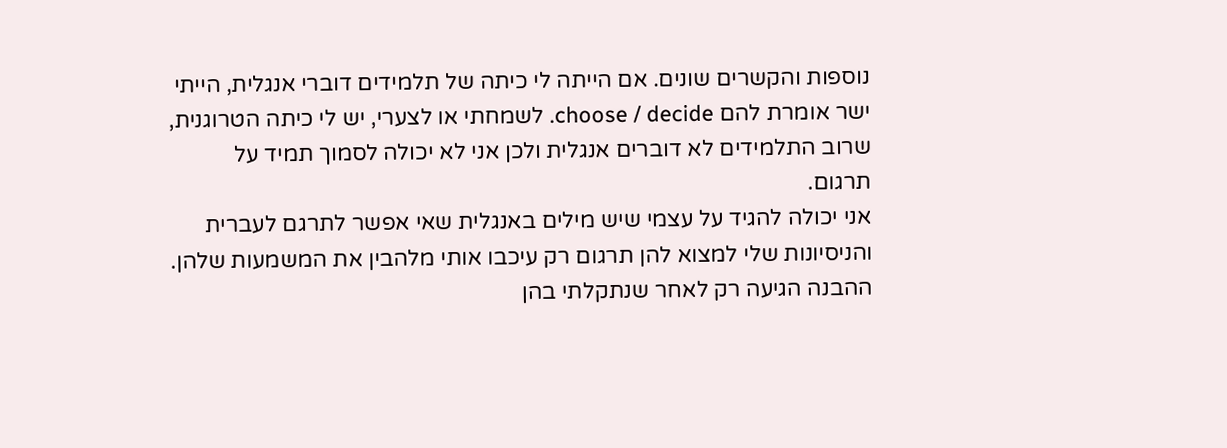נוספות והקשרים שונים. אם הייתה לי כיתה של תלמידים דוברי אנגלית, הייתי ישר אומרת להם choose / decide. לשמחתי או לצערי, יש לי כיתה הטרוגנית, שרוב התלמידים לא דוברים אנגלית ולכן אני לא יכולה לסמוך תמיד על תרגום.
אני יכולה להגיד על עצמי שיש מילים באנגלית שאי אפשר לתרגם לעברית והניסיונות שלי למצוא להן תרגום רק עיכבו אותי מלהבין את המשמעות שלהן. ההבנה הגיעה רק לאחר שנתקלתי בהן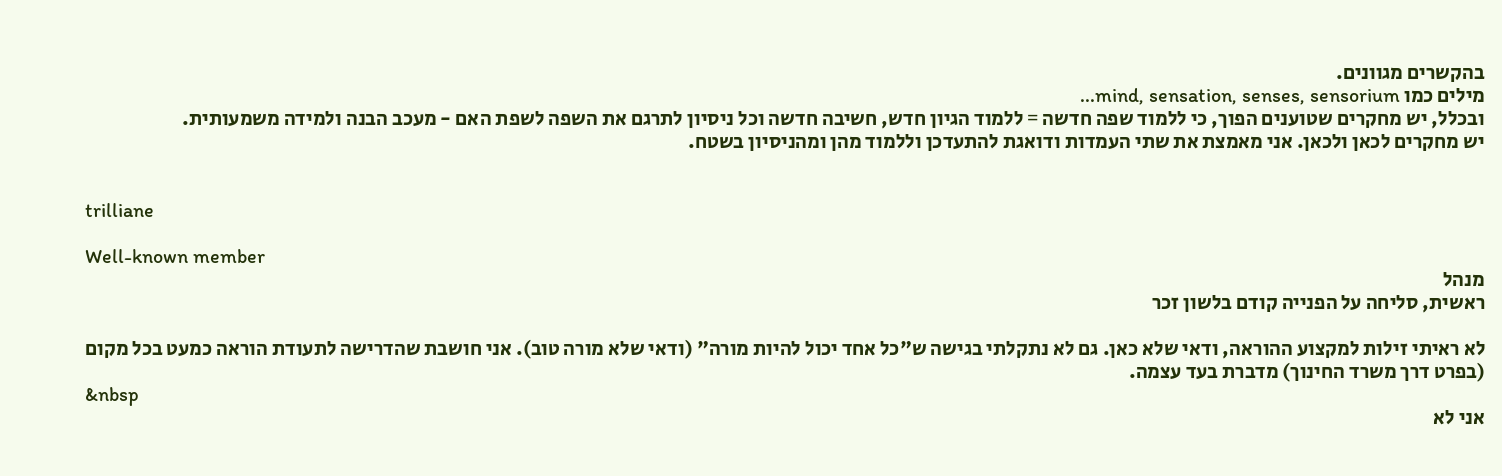בהקשרים מגוונים.
מילים כמו mind, sensation, senses, sensorium...
ובכלל, יש מחקרים שטוענים הפוך, כי ללמוד שפה חדשה = ללמוד הגיון חדש, חשיבה חדשה וכל ניסיון לתרגם את השפה לשפת האם - מעכב הבנה ולמידה משמעותית.
יש מחקרים לכאן ולכאן. אני מאמצת את שתי העמדות ודואגת להתעדכן וללמוד מהן ומהניסיון בשטח.


trilliane

Well-known member
מנהל
ראשית, סליחה על הפנייה קודם בלשון זכר

לא ראיתי זילות למקצוע ההוראה, ודאי שלא כאן. גם לא נתקלתי בגישה ש"כל אחד יכול להיות מורה" (ודאי שלא מורה טוב). אני חושבת שהדרישה לתעודת הוראה כמעט בכל מקום (בפרט דרך משרד החינוך) מדברת בעד עצמה.
&nbsp
אני לא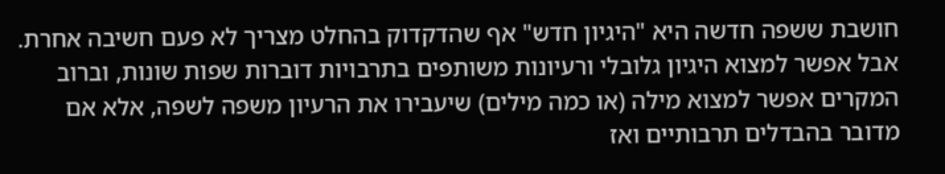חושבת ששפה חדשה היא "היגיון חדש" אף שהדקדוק בהחלט מצריך לא פעם חשיבה אחרת. אבל אפשר למצוא היגיון גלובלי ורעיונות משותפים בתרבויות דוברות שפות שונות, וברוב המקרים אפשר למצוא מילה (או כמה מילים) שיעבירו את הרעיון משפה לשפה, אלא אם מדובר בהבדלים תרבותיים ואז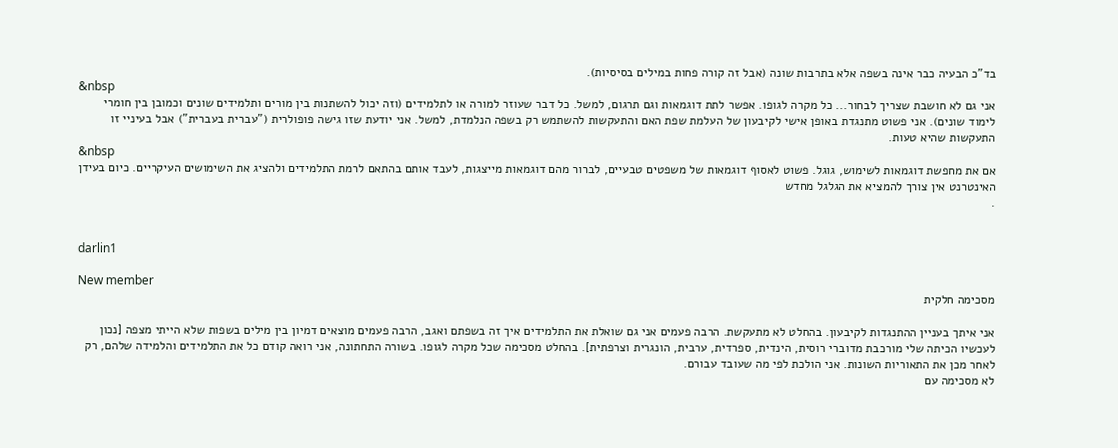בד"כ הבעיה כבר אינה בשפה אלא בתרבות שונה (אבל זה קורה פחות במילים בסיסיות).
&nbsp
אני גם לא חושבת שצריך לבחור... כל מקרה לגופו. אפשר לתת דוגמאות וגם תרגום, למשל. כל דבר שעוזר למורה או לתלמידים (וזה יכול להשתנות בין מורים ותלמידים שונים וכמובן בין חומרי לימוד שונים). אני פשוט מתנגדת באופן אישי לקיבעון של העלמת שפת האם והתעקשות להשתמש רק בשפה הנלמדת, למשל. אני יודעת שזו גישה פופולרית ("עברית בעברית") אבל בעיניי זו התעקשות שהיא טעות.
&nbsp
אם את מחפשת דוגמאות לשימוש, גוגל. פשוט לאסוף דוגמאות של משפטים טבעיים, לברור מהם דוגמאות מייצגות, לעבד אותם בהתאם לרמת התלמידים ולהציג את השימושים העיקריים. כיום בעידן האינטרנט אין צורך להמציא את הגלגל מחדש
.


darlin1

New member
מסכימה חלקית

אני איתך בעניין ההתנגדות לקיבעון. בהחלט לא מתעקשת. הרבה פעמים אני גם שואלת את התלמידים איך זה בשפתם ואגב, הרבה פעמים מוצאים דמיון בין מילים בשפות שלא הייתי מצפה [נכון לעכשיו הכיתה שלי מורכבת מדוברי רוסית, הינדית, ספרדית, ערבית, הונגרית וצרפתית]. בהחלט מסכימה שכל מקרה לגופו. בשורה התחתונה, אני רואה קודם כל את התלמידים והלמידה שלהם, רק לאחר מכן את התאוריות השונות. אני הולכת לפי מה שעובד עבורם.
לא מסכימה עם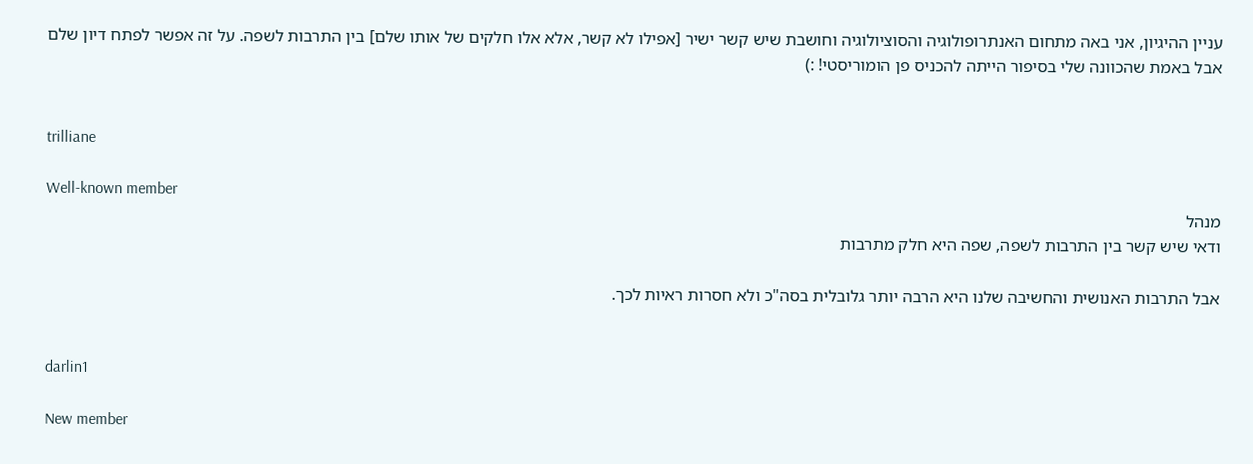עניין ההיגיון, אני באה מתחום האנתרופולוגיה והסוציולוגיה וחושבת שיש קשר ישיר [אפילו לא קשר, אלא אלו חלקים של אותו שלם] בין התרבות לשפה. על זה אפשר לפתח דיון שלם אבל באמת שהכוונה שלי בסיפור הייתה להכניס פן הומוריסטי! :)


trilliane

Well-known member
מנהל
ודאי שיש קשר בין התרבות לשפה, שפה היא חלק מתרבות

אבל התרבות האנושית והחשיבה שלנו היא הרבה יותר גלובלית בסה"כ ולא חסרות ראיות לכך.


darlin1

New member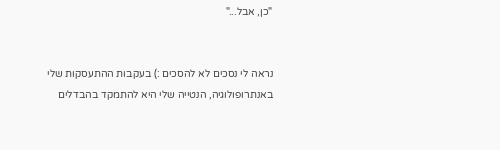"כן, אבל..."


נראה לי נסכים לא להסכים :) בעקבות ההתעסקות שלי באנתרופולוגיה, הנטייה שלי היא להתמקד בהבדלים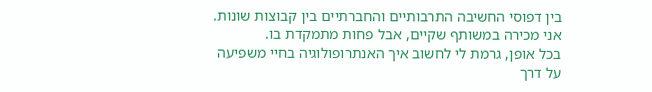בין דפוסי החשיבה התרבותיים והחברתיים בין קבוצות שונות. אני מכירה במשותף שקיים, אבל פחות מתמקדת בו.
בכל אופן, גרמת לי לחשוב איך האנתרופולוגיה בחיי משפיעה על דרך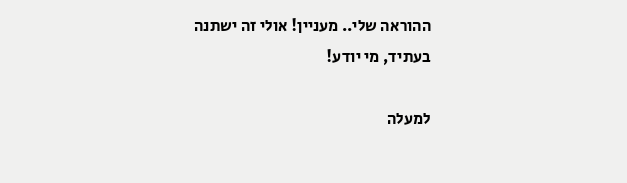ההוראה שלי.. מעניין! אולי זה ישתנה בעתיד, מי יודע!

למעלה